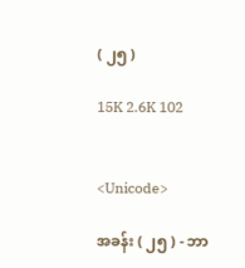( ၂၅ )

15K 2.6K 102


<Unicode>

အခန်း ( ၂၅ ) - ဘာ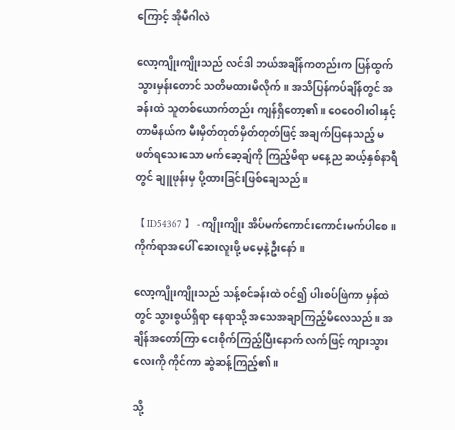ကြောင့် အိုမီဂါလဲ

လော့ကျိုးကျိုးသည် လင်ဒါ ဘယ်အချိန်ကတည်းက ပြန်ထွက်သွားမှန်းတောင် သတိမထားမိလိုက်။ အသိပြန်ကပ်ချိန်တွင် အခန်းထဲ သူတစ်ယောက်တည်း ကျန်ရှိတော့၏။ ဝေဝေဝါးဝါးနှင့် တာမီနယ်က မီးမှိတ်တုတ်မှိတ်တုတ်ဖြင့် အချက်ပြနေသည့် မဖတ်ရသေးသော မက်ဆေ့ချ်ကို ကြည့်မိရာ မနေ့ည ဆယ့်နှစ်နာရီတွင် ချူဖုန်းမှ ပို့ထားခြင်းဖြစ်ချေသည်။

【 ID54367 】 - ကျိုးကျိုး အိပ်မက်ကောင်းကောင်းမက်ပါစေ။ ကိုက်ရာအပေါ် ဆေးလူးဖို့ မမေ့နဲ့ဦးနော်။

လော့ကျိုးကျိုးသည် သန့်စင်ခန်းထဲ ဝင်၍ ပါးစပ်ဖြဲကာ မှန်ထဲတွင် သွားစွယ်ရှိရာ နေရာသို့ အသေအချာကြည့်မိလေသည်။ အချိန်အတော်ကြာ ငေးစိုက်ကြည့်ပြီးနောက် လက်ဖြင့် ကျားသွားလေးကို ကိုင်ကာ ဆွဲဆန့်ကြည့်၏။

သို့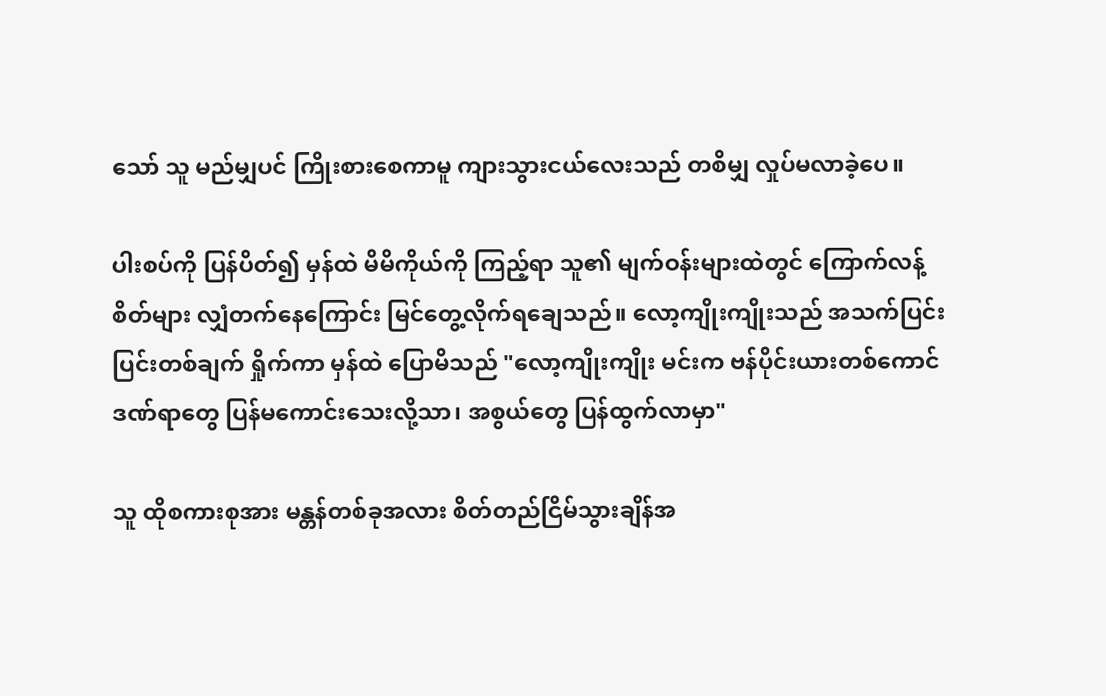သော် သူ မည်မျှပင် ကြိုးစားစေကာမူ ကျားသွားငယ်လေးသည် တစိမျှ လှုပ်မလာခဲ့ပေ။

ပါးစပ်ကို ပြန်ပိတ်၍ မှန်ထဲ မိမိကိုယ်ကို ကြည့်ရာ သူ၏ မျက်ဝန်းများထဲတွင် ကြောက်လန့်စိတ်များ လျှံတက်နေကြောင်း မြင်တွေ့လိုက်ရချေသည်။ လော့ကျိုးကျိုးသည် အသက်ပြင်းပြင်းတစ်ချက် ရှိုက်ကာ မှန်ထဲ ပြောမိသည် "လော့ကျိုးကျိုး မင်းက ဗန်ပိုင်းယားတစ်ကောင် ဒဏ်ရာတွေ ပြန်မကောင်းသေးလို့သာ၊ အစွယ်တွေ ပြန်ထွက်လာမှာ"

သူ ထိုစကားစုအား မန္တန်တစ်ခုအလား စိတ်တည်ငြိမ်သွားချိန်အ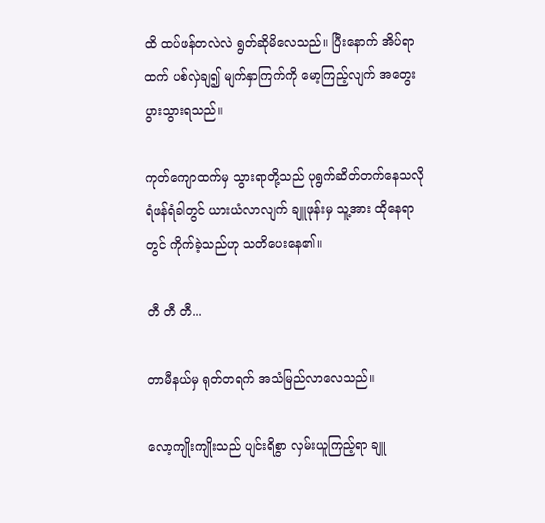ထိ ထပ်ဖန်တလဲလဲ ရွတ်ဆိုမိလေသည်။ ပြီးနောက် အိပ်ရာထက် ပစ်လှဲချ၍ မျက်နှာကြက်ကို မော့ကြည့်လျက် အတွေးပွားသွားရသည်။

ကုတ်ကျောထက်မှ သွားရာတို့သည် ပုရွက်ဆိတ်တက်နေသလို ရံဖန်ရံခါတွင် ယားယံလာလျက် ချူဖုန်းမှ သူ့အား ထိုနေရာတွင် ကိုက်ခဲ့သည်ဟု သတိပေးနေ၏။

တီ တီ တီ...

တာမီနယ်မှ ရုတ်တရက် အသံမြည်လာလေသည်။

လော့ကျိုးကျိုးသည် ပျင်းရိစွာ လှမ်းယူကြည့်ရာ ချူ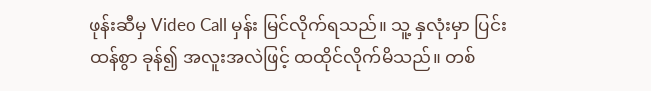ဖုန်းဆီမှ Video Call မှန်း မြင်လိုက်ရသည်။ သူ့ နှလုံးမှာ ပြင်းထန်စွာ ခုန်၍ အလူးအလဲဖြင့် ထထိုင်လိုက်မိသည်။ တစ်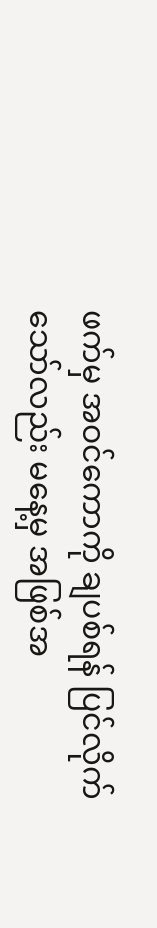ဖက်မှ အဝင်ကောကို ချပစ်ရန် ပြင်လိုက်သော်လည်း မနေ့မှ အဖြစ်အ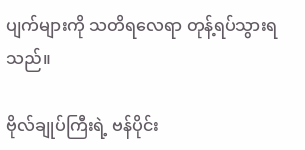ပျက်များကို သတိရလေရာ တုန့်ရပ်သွားရသည်။

ဗိုလ်ချုပ်ကြီးရဲ့ ဗန်ပိုင်း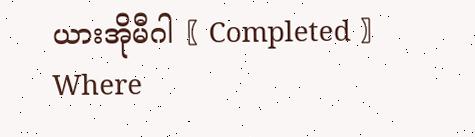ယားအိုမီဂါ〖 Completed 〗Where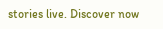stories live. Discover now